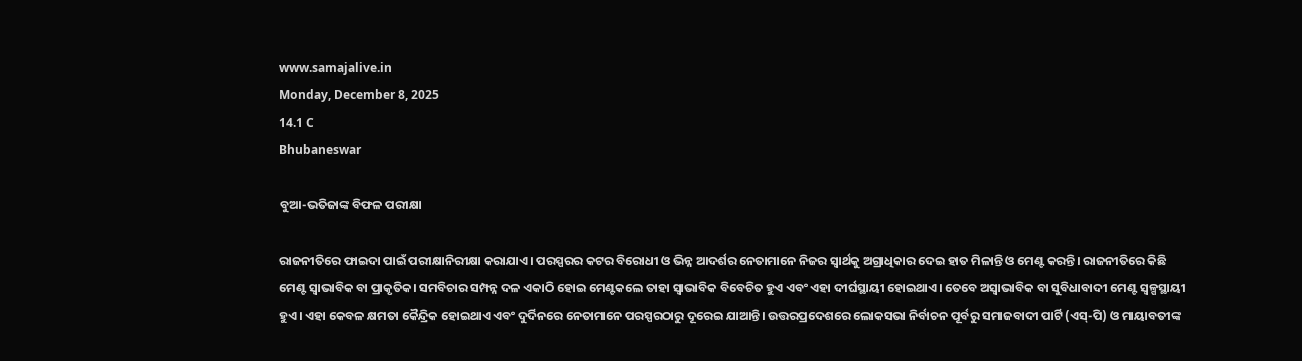www.samajalive.in
Monday, December 8, 2025
14.1 C
Bhubaneswar

ବୁଆ-ଭତିଜାଙ୍କ ବିଫଳ ପରୀକ୍ଷା

ରାଜନୀତିରେ ଫାଇଦା ପାଇଁ ପରୀକ୍ଷାନିରୀକ୍ଷା କରାଯାଏ। ପରସ୍ପରର କଟର ବିରୋଧୀ ଓ ଭିନ୍ନ ଆଦର୍ଶର ନେତାମାନେ ନିଜର ସ୍ବାର୍ଥକୁ ଅଗ୍ରାଧିକାର ଦେଇ ହାତ ମିଳାନ୍ତି ଓ ମେଣ୍ଟ କରନ୍ତି। ରାଜନୀତିରେ କିଛି ମେଣ୍ଟ ସ୍ବାଭାବିକ ବା ପ୍ରାକୃତିକ। ସମବିଚାର ସମ୍ପନ୍ନ ଦଳ ଏକାଠି ହୋଇ ମେଣ୍ଟକଲେ ତାହା ସ୍ବାଭାବିକ ବିବେଚିତ ହୁଏ ଏବଂ ଏହା ଦୀର୍ଘସ୍ଥାୟୀ ହୋଇଥାଏ। ତେବେ ଅସ୍ବାଭାବିକ ବା ସୁବିଧାବାଦୀ ମେଣ୍ଟ ସ୍ବଳ୍ପସ୍ଥାୟୀ ହୁଏ। ଏହା କେବଳ କ୍ଷମତା କୈନ୍ଦ୍ରିକ ହୋଇଥାଏ ଏବଂ ଦୁର୍ଦିନରେ ନେତାମାନେ ପରସ୍ପରଠାରୁ ଦୂରେଇ ଯାଆନ୍ତି। ଉତ୍ତରପ୍ରଦେଶରେ ଲୋକସଭା ନିର୍ବାଚନ ପୂର୍ବରୁ ସମାଜବାଦୀ ପାର୍ଟି (ଏସ୍‌-ପି) ଓ ମାୟାବତୀଙ୍କ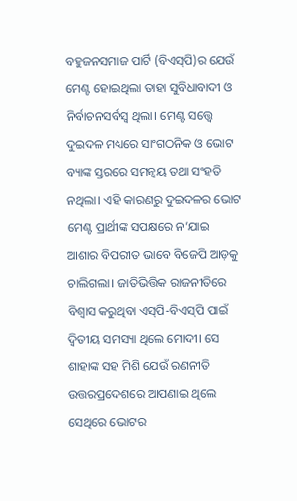ବହୁଜନସମାଜ ପାର୍ଟି (ବିଏସ୍‌ପି)ର ଯେଉଁ ମେଣ୍ଟ ହୋଇଥିଲା ତାହା ସୁବିଧାବାଦୀ ଓ ନିର୍ବାଚନସର୍ବସ୍ବ ଥିଲା। ମେଣ୍ଟ ସତ୍ତ୍ବେ ଦୁଇଦଳ ମଧ୍ୟରେ ସାଂଗଠନିକ ଓ ଭୋଟ ବ୍ୟାଙ୍କ ସ୍ତରରେ ସମନ୍ବୟ ତଥା ସଂହତି ନଥିଲା। ଏହି କାରଣରୁ ଦୁଇଦଳର ଭୋଟ ମେଣ୍ଟ ପ୍ରାର୍ଥୀଙ୍କ ସପକ୍ଷରେ ନ’ଯାଇ ଆଶାର ବିପରୀତ ଭାବେ ବିଜେପି ଆଡ଼କୁ ଚାଲିଗଲା। ଜାତିଭିତ୍ତିକ ରାଜନୀତିରେ ବିଶ୍ବାସ କରୁଥିବା ଏସ୍‌ପି-ବିଏସ୍‌ପି ପାଇଁ ଦ୍ବିତୀୟ ସମସ୍ୟା ଥିଲେ ମୋଦୀ। ସେ ଶାହାଙ୍କ ସହ ମିଶି ଯେଉଁ ରଣନୀତି ଉତ୍ତରପ୍ରଦେଶରେ ଆପଣାଇ ଥିଲେ ସେଥିରେ ଭୋଟର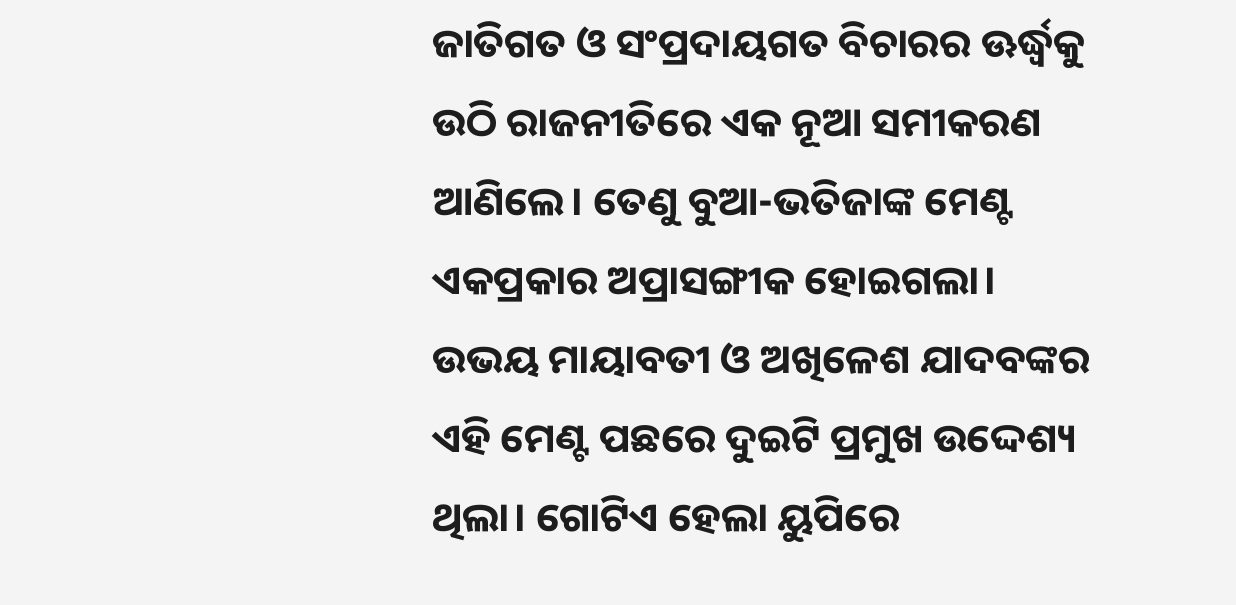ଜାତିଗତ ଓ ସଂପ୍ରଦାୟଗତ ବିଚାରର ଊର୍ଦ୍ଧ୍ବକୁ ଉଠି ରାଜନୀତିରେ ଏକ ନୂଆ ସମୀକରଣ ଆଣିଲେ। ତେଣୁ ବୁଆ-ଭତିଜାଙ୍କ ମେଣ୍ଟ ଏକପ୍ରକାର ଅପ୍ରାସଙ୍ଗୀକ ହୋଇଗଲା। ଉଭୟ ମାୟାବତୀ ଓ ଅଖିଳେଶ ଯାଦବଙ୍କର ଏହି ମେଣ୍ଟ ପଛରେ ଦୁଇଟି ପ୍ରମୁଖ ଉଦ୍ଦେଶ୍ୟ ଥିଲା। ଗୋଟିଏ ହେଲା ୟୁପିରେ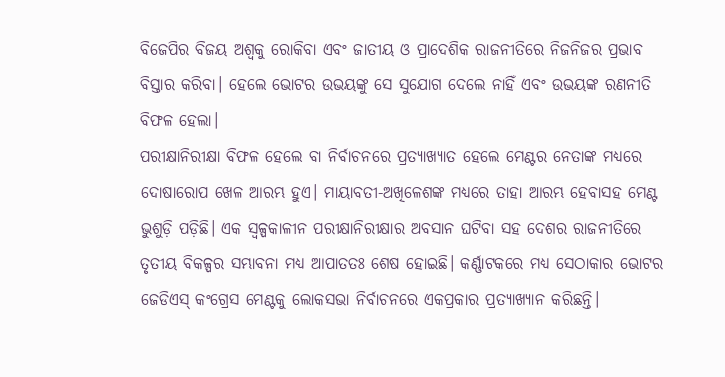ବିଜେପିର ବିଜୟ ଅଶ୍ବକୁ ରୋକିବା ଏବଂ ଜାତୀୟ ଓ ପ୍ରାଦେଶିକ ରାଜନୀତିରେ ନିଜନିଜର ପ୍ରଭାବ ବିସ୍ତାର କରିବା। ହେଲେ ଭୋଟର ଉଭୟଙ୍କୁ ସେ ସୁଯୋଗ ଦେଲେ ନାହିଁ ଏବଂ ଉଭୟଙ୍କ ରଣନୀତି ବିଫଳ ହେଲା।
ପରୀକ୍ଷାନିରୀକ୍ଷା ବିଫଳ ହେଲେ ବା ନିର୍ବାଚନରେ ପ୍ରତ୍ୟାଖ୍ୟାତ ହେଲେ ମେଣ୍ଟର ନେତାଙ୍କ ମଧ୍ୟରେ ଦୋଷାରୋପ ଖେଳ ଆରମ୍ଭ ହୁଏ। ମାୟାବତୀ-ଅଖିଳେଶଙ୍କ ମଧ୍ୟରେ ତାହା ଆରମ୍ଭ ହେବାସହ ମେଣ୍ଟ ଭୁଶୁଡ଼ି ପଡ଼ିଛି। ଏକ ସ୍ବଳ୍ପକାଳୀନ ପରୀକ୍ଷାନିରୀକ୍ଷାର ଅବସାନ ଘଟିବା ସହ ଦେଶର ରାଜନୀତିରେ ତୃତୀୟ ବିକଳ୍ପର ସମ୍ଭାବନା ମଧ୍ୟ ଆପାତତଃ ଶେଷ ହୋଇଛି। କର୍ଣ୍ଣାଟକରେ ମଧ୍ୟ ସେଠାକାର ଭୋଟର ଜେଡିଏସ୍‌ କଂଗ୍ରେସ ମେଣ୍ଟକୁ ଲୋକସଭା ନିର୍ବାଚନରେ ଏକପ୍ରକାର ପ୍ରତ୍ୟାଖ୍ୟାନ କରିଛନ୍ତି।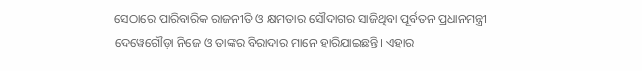ସେଠାରେ ପାରିବାରିକ ରାଜନୀତି ଓ କ୍ଷମତାର ସୌଦାଗର ସାଜିଥିବା ପୂର୍ବତନ ପ୍ରଧାନମନ୍ତ୍ରୀ ଦେୱେଗୌଡ଼ା ନିଜେ ଓ ତାଙ୍କର ବିରାଦାର ମାନେ ହାରିଯାଇଛନ୍ତି। ଏହାର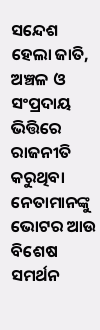ସନ୍ଦେଶ ହେଲା ଜାତି, ଅଞ୍ଚଳ ଓ ସଂପ୍ରଦାୟ ଭିତ୍ତିରେ ରାଜନୀତି କରୁଥିବା ନେତାମାନଙ୍କୁ ଭୋଟର ଆଉ ବିଶେଷ ସମର୍ଥନ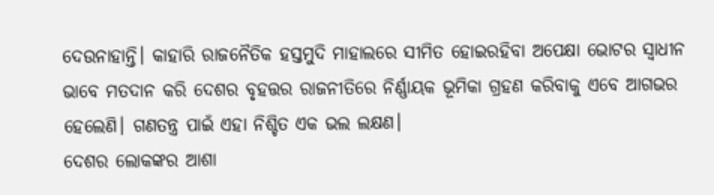ଦେଉନାହାନ୍ତି। କାହାରି ରାଜନୈତିକ ହସ୍ତମୁଦି ମାହାଲରେ ସୀମିତ ହୋଇରହିବା ଅପେକ୍ଷା ଭୋଟର ସ୍ବାଧୀନ ଭାବେ ମତଦାନ କରି ଦେଶର ବୃହତ୍ତର ରାଜନୀତିରେ ନିର୍ଣ୍ଣାୟକ ଭୂମିକା ଗ୍ରହଣ କରିବାକୁ ଏବେ ଆଗଭର ହେଲେଣି। ଗଣତନ୍ତ୍ର ପାଇଁ ଏହା ନିଶ୍ଚିତ ଏକ ଭଲ ଲକ୍ଷଣ।
ଦେଶର ଲୋକଙ୍କର ଆଶା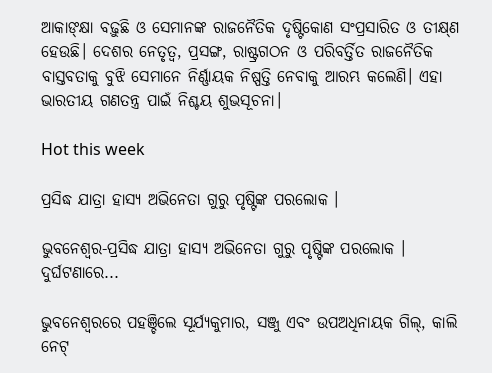ଆକାଙ୍‌କ୍ଷା ବଢ଼ୁଛି ଓ ସେମାନଙ୍କ ରାଜନୈତିକ ଦୃଷ୍ଟିକୋଣ ସଂପ୍ରସାରିତ ଓ ତୀକ୍ଷ୍‌ଣ ହେଉଛି। ଦେଶର ନେତୃତ୍ବ, ପ୍ରସଙ୍ଗ, ରାଷ୍ଟ୍ରଗଠନ ଓ ପରିବର୍ତ୍ତିତ ରାଜନୈତିକ ବାସ୍ତବତାକୁ ବୁଝି ସେମାନେ ନିର୍ଣ୍ଣାୟକ ନିଷ୍ପତ୍ତି ନେବାକୁ ଆରମ୍ଭ କଲେଣି। ଏହା ଭାରତୀୟ ଗଣତନ୍ତ୍ର ପାଇଁ ନିଶ୍ଚୟ ଶୁଭସୂଚନା।

Hot this week

ପ୍ରସିଦ୍ଧ ଯାତ୍ରା ହାସ୍ୟ ଅଭିନେତା ଗୁରୁ ପୃଷ୍ଟିଙ୍କ ପରଲୋକ ।

ଭୁବନେଶ୍ୱର-ପ୍ରସିଦ୍ଧ ଯାତ୍ରା ହାସ୍ୟ ଅଭିନେତା ଗୁରୁ ପୃଷ୍ଟିଙ୍କ ପରଲୋକ । ଦୁର୍ଘଟଣାରେ...

ଭୁବନେଶ୍ବରରେ ପହଞ୍ଚିଲେ ସୂର୍ଯ୍ୟକୁମାର, ସଞ୍ଜୁ ଏବଂ ଉପଅଧିନାୟକ ଗିଲ୍, କାଲି ନେଟ୍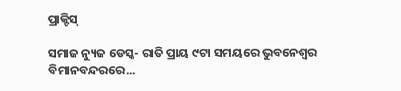ପ୍ରାକ୍ଟିସ୍

ସମାଜ ନ୍ୟୁଜ ଡେସ୍କ- ରାତି ପ୍ରାୟ ୯ଟା ସମୟରେ ଭୁବନେଶ୍ବର ବିମାନବନ୍ଦରରେ...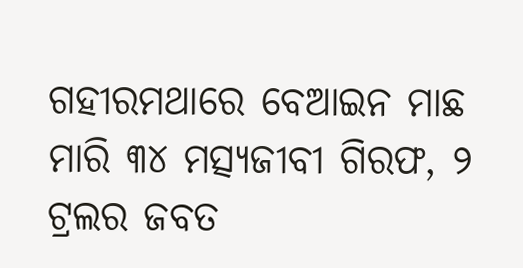ଗହୀରମଥାରେ ବେଆଇନ ମାଛ ମାରି ୩୪ ମତ୍ସ୍ୟଜୀବୀ ଗିରଫ, ୨ ଟ୍ରଲର ଜବତ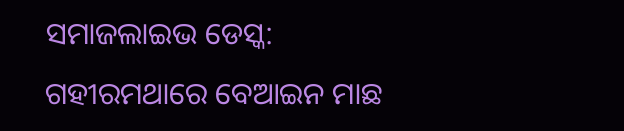ସମାଜଲାଇଭ ଡେସ୍କ: ଗହୀରମଥାରେ ବେଆଇନ ମାଛ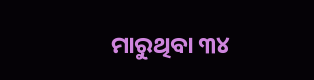ମାରୁଥିବା ୩୪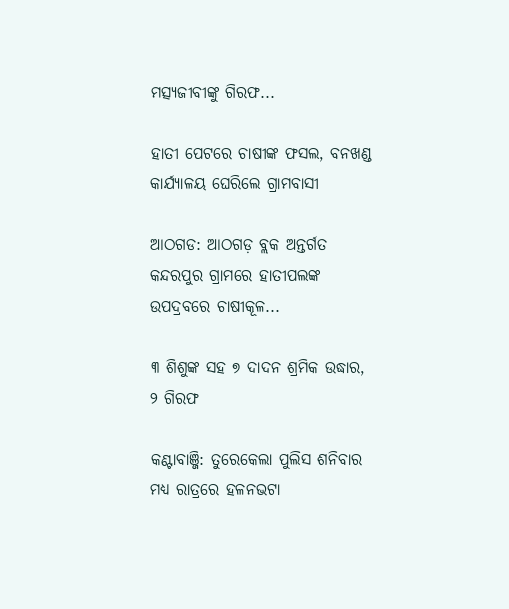ମତ୍ସ୍ୟଜୀବୀଙ୍କୁ ଗିରଫ...

ହାତୀ ପେଟରେ ଚାଷୀଙ୍କ ଫସଲ, ବନଖଣ୍ଡ କାର୍ଯ୍ୟାଳୟ ଘେରିଲେ ଗ୍ରାମବାସୀ

ଆଠଗଡ: ଆଠଗଡ଼ ବ୍ଲକ ଅନ୍ତର୍ଗତ କନ୍ଦରପୁର ଗ୍ରାମରେ ହାତୀପଲଙ୍କ ଉପଦ୍ରବରେ ଚାଷୀକୂଳ...

୩ ଶିଶୁଙ୍କ ସହ ୭ ଦାଦନ ଶ୍ରମିକ ଉଦ୍ଧାର, ୨ ଗିରଫ

କଣ୍ଟାବାଞ୍ଜି: ତୁରେକେଲା ପୁଲିସ ଶନିବାର ମଧ୍ୟ ରାତ୍ରରେ ହଳନଭଟା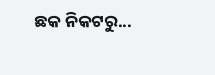ଛକ ନିକଟରୁ...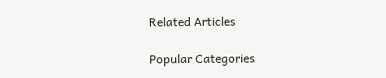Related Articles

Popular Categories